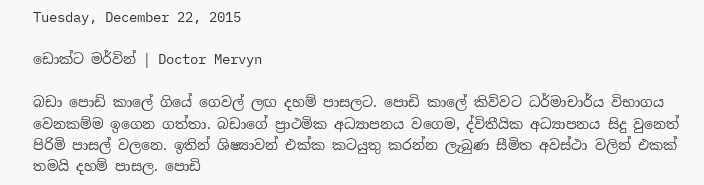Tuesday, December 22, 2015

ඩොක්ට මර්වින් | Doctor Mervyn

බඩා පොඩි කාලේ ගියේ ගෙවල් ලඟ දහම් පාසලට. පොඩි කාලේ කිව්වට ධර්මාචාර්ය විභාගය වෙනකම්ම ඉගෙන ගත්තා. බඩාගේ ප්‍රාථමික අධ්‍යාපනය වගෙම, ද්විතීයික අධ්‍යාපනය සිදු වුනෙත් පිරිමි පාසල් වලනෙ. ඉතින් ශිෂ්‍යාවන් එක්ක කටයුතු කරන්න ලැබුණ සීමිත අවස්ථා වලින් එකක් තමයි දහම් පාසල. පොඩි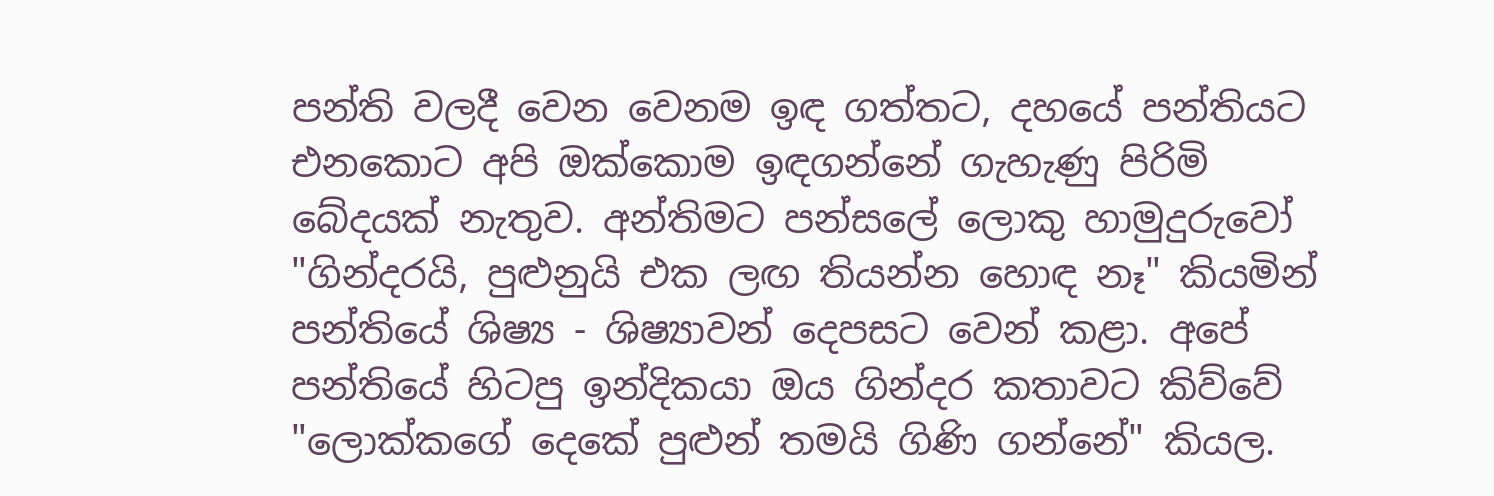පන්ති වලදී වෙන වෙනම ඉඳ ගත්තට, දහයේ පන්තියට එනකොට අපි ඔක්කොම ඉඳගන්නේ ගැහැණු පිරිමි බේදයක් නැතුව. අන්තිමට පන්සලේ ලොකු හාමුදුරුවෝ "ගින්දරයි, පුළුනුයි එක ලඟ තියන්න හොඳ නෑ" කියමින් පන්තියේ ශිෂ්‍ය - ශිෂ්‍යාවන් දෙපසට වෙන් කළා. අපේ පන්තියේ හිටපු ඉන්දිකයා ඔය ගින්දර කතාවට කිව්වේ "ලොක්කගේ දෙකේ පුළුන් තමයි ගිණි ගන්නේ" කියල.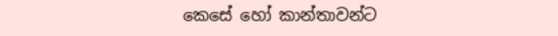කෙසේ හෝ කාන්තාවන්ට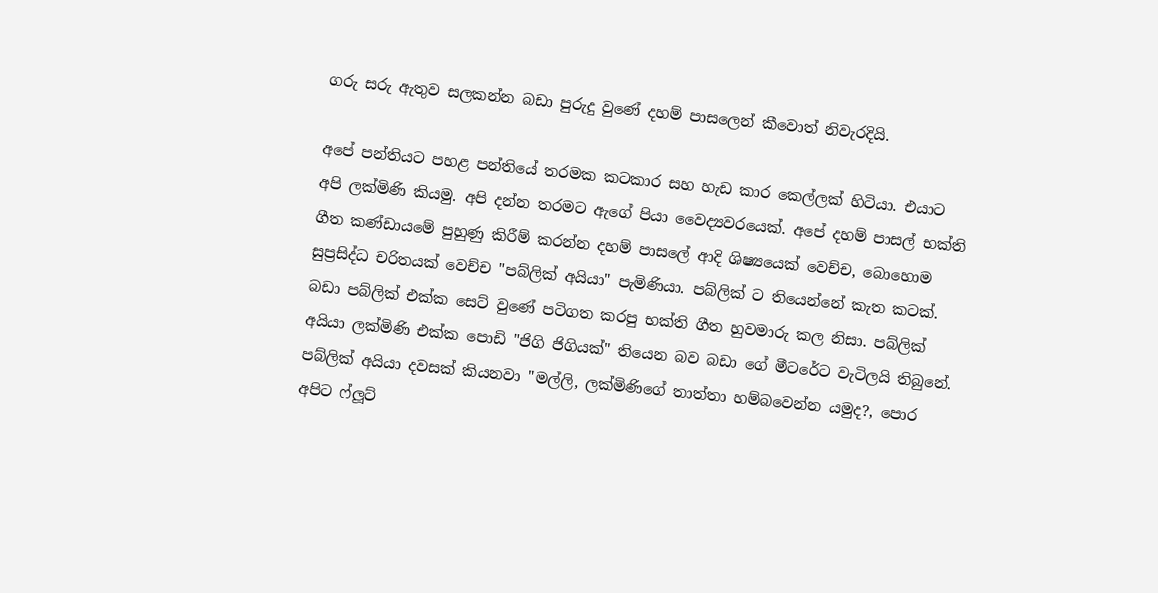ගරු සරු ඇතුව සලකන්න බඩා පුරුදු වුණේ දහම් පාසලෙන් කීවොත් නිවැරදියි.

අපේ පන්තියට පහළ පන්තියේ තරමක කටකාර සහ හැඩ කාර කෙල්ලක් හිටියා. එයාට අපි ලක්මිණි කියමු. අපි දන්න තරමට ඇගේ පියා වෛද්‍යවරයෙක්. අපේ දහම් පාසල් භක්ති ගීත කණ්ඩායමේ පුහුණු කිරීම් කරන්න දහම් පාසලේ ආදි ශිෂ්‍යයෙක් වෙච්ච, බොහොම සුප්‍රසිද්ධ චරිතයක් වෙච්ච "පබ්ලික් අයියා" පැමිණියා. පබ්ලික් ට තියෙන්නේ කැත කටක්. බඩා පබ්ලික් එක්ක සෙට් වුණේ පටිගත කරපු භක්ති ගීත හුවමාරු කල නිසා. පබ්ලික් අයියා ලක්මිණි එක්ක පොඩි "ජිගි ජිගියක්" තියෙන බව බඩා ගේ මීටරේට වැටිලයි තිබුනේ. පබ්ලික් අයියා දවසක් කියනවා "මල්ලි, ලක්මිණිගේ තාත්තා හම්බවෙන්න යමුද?, පොර අපිට ෆ්ලූට්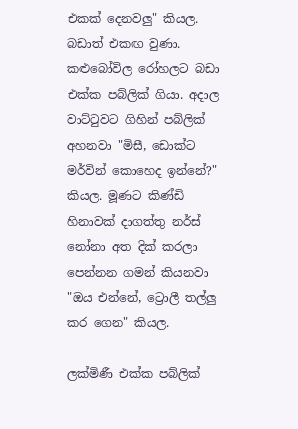එකක් දෙනවලු" කියල. බඩාත් එකඟ වුණා. කළුබෝවිල රෝහලට බඩා එක්ක පබ්ලික් ගියා. අදාල වාට්ටුවට ගිහින් පබ්ලික් අහනවා "මිසී, ඩොක්ට මර්වින් කොහෙද ඉන්නේ?" කියල. මූණට කිණ්ඩි හිනාවක් දාගත්තු නර්ස් නෝනා අත දික් කරලා පෙන්නන ගමන් කියනවා "ඔය එන්නේ, ට්‍රොලී තල්ලු කර ගෙන" කියල.

ලක්මිණී එක්ක පබ්ලික්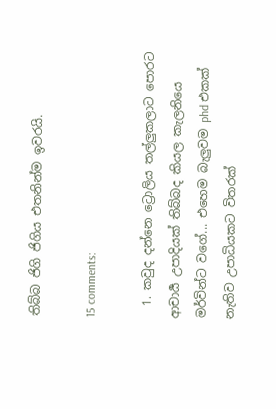තිබ්බ ජිගි ජිගිය එතනින්ම ඉවරයි.

15 comments:

  1. කවුද දන්නෙ ට්‍රොලිය තල්ලුකලාට පොරට ආචාර්‍ය උපාදියක් තිබ්බද කියල කැලනියෙ මර්වින්ට වගේ... එහෙම බැලුවම phd එකක් නැතිව උපාධියකට විතරක්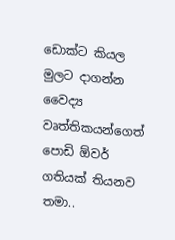ඩොක්ට කියල මුලට දාගන්න වෛද්‍ය වෘත්තිකයන්ගෙත් පොඩි ඕවර් ගතියක් තියනව තමා..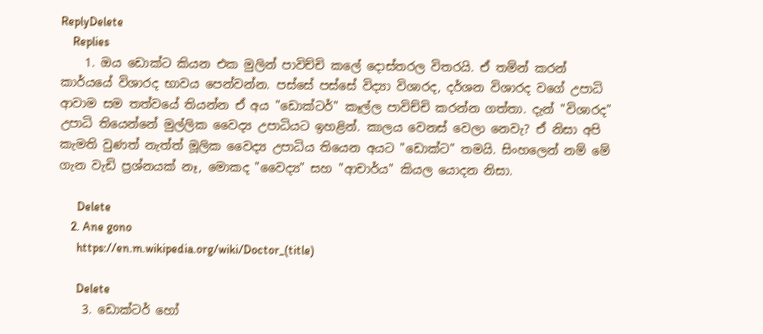ReplyDelete
    Replies
    1. ඔය ඩොක්ට කියන එක මුලින් පාවිච්චි කලේ දොස්තරල විතරයි. ඒ තම්න් කරන් කාර්යයේ විශාරද භාවය පෙන්වන්න. පස්සේ පස්සේ විද්‍යා විශාරද, දර්ශන විශාරද වගේ උපාධි ආවාම සම තත්වයේ තියන්න ඒ අය "ඩොක්ටර්" කෑල්ල පාවිච්චි කරන්න ගත්තා. දැන් "විශාරද" උපාධි තියෙන්නේ මුල්ලික වෛද්‍ය උපාධියට ඉහළින්. කාලය වෙනස් වෙලා නෙවැ? ඒ නිසා අපි කැමති වුණත් නැත්ත් මූලික වෛද්‍ය උපාධිය තියෙන අයට "ඩොක්ට" තමයි. සිංහලෙන් නම් මේ ගැන වැඩි ප්‍රශ්නයක් නෑ, මොකද "වෛද්‍ය" සහ "ආචාර්ය" කියල යොදන නිසා.

      Delete
    2. Ane gono
      https://en.m.wikipedia.org/wiki/Doctor_(title)

      Delete
    3. ඩොක්ටර් හෝ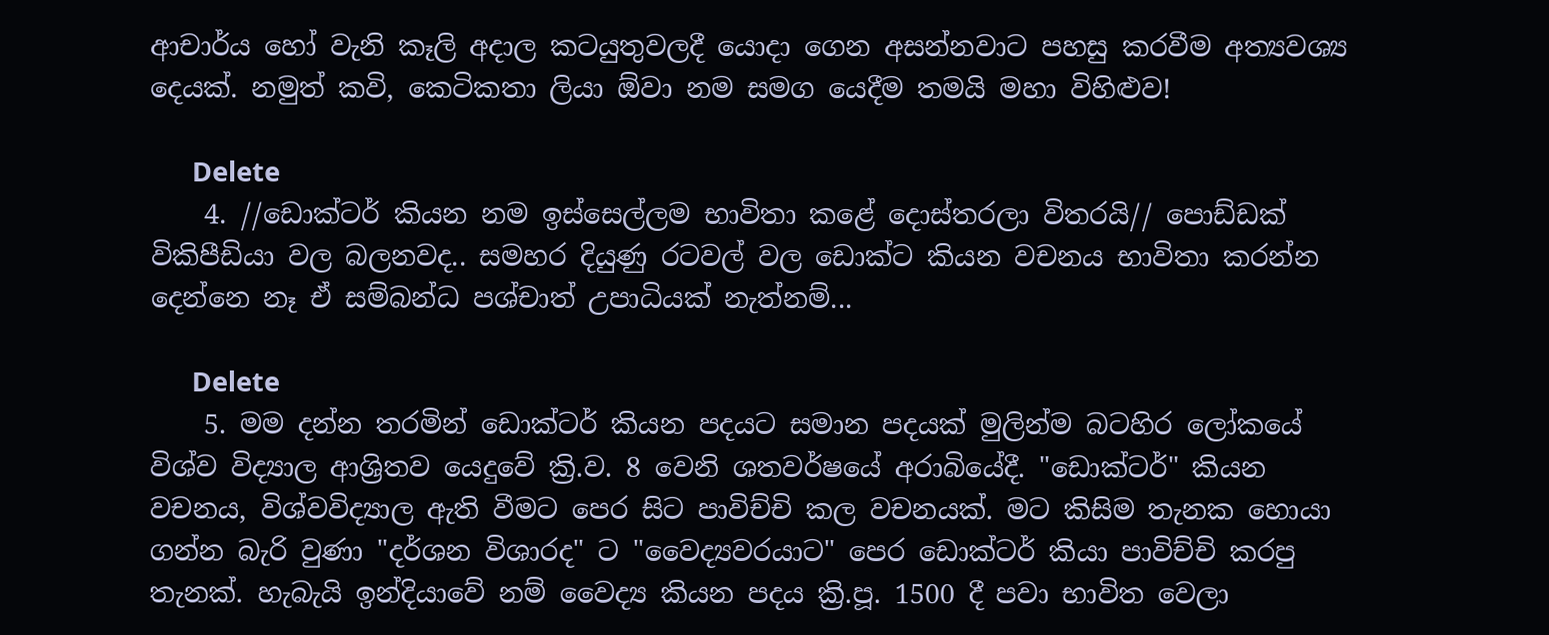ආචාර්ය හෝ වැනි කෑලි අදාල කටයුතුවලදී යොදා ගෙන අසන්නවාට පහසු කරවීම අත්‍යවශ්‍ය දෙයක්. නමුත් කවි, කෙටිකතා ලියා ඕවා නම සමග යෙදීම තමයි මහා විහිළුව!

      Delete
    4. //ඩොක්ටර් කියන නම ඉස්සෙල්ලම භාවිතා කළේ දොස්තරලා විතරයි// පොඩ්ඩක් විකිපීඩියා වල බලනවද.. සමහර දියුණු රටවල් වල ඩොක්ට කියන වචනය භාවිතා කරන්න දෙන්නෙ නෑ ඒ සම්බන්ධ පශ්චාත් උපාධියක් නැත්නම්...

      Delete
    5. මම දන්න තරමින් ඩොක්ටර් කියන පදයට සමාන පදයක් මුලින්ම බටහිර ලෝකයේ විශ්ව විද්‍යාල ආශ්‍රිතව යෙදුවේ ක්‍රි.ව. 8 වෙනි ශතවර්ෂයේ අරාබියේදී. "ඩොක්ටර්" කියන වචනය, විශ්වවිද්‍යාල ඇති වීමට පෙර සිට පාවිච්චි කල වචනයක්. මට කිසිම තැනක හොයා ගන්න බැරි වුණා "දර්ශන විශාරද" ට "වෛද්‍යවරයාට" පෙර ඩොක්ටර් කියා පාවිච්චි කරපු තැනක්. හැබැයි ඉන්දියාවේ නම් වෛද්‍ය කියන පදය ක්‍රි.පූ. 1500 දී පවා භාවිත වෙලා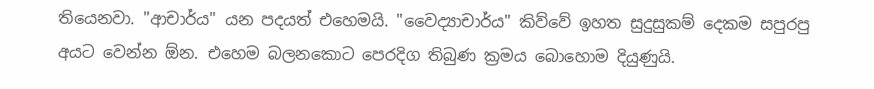තියෙනවා. "ආචාර්ය" යන පදයත් එහෙමයි. "වෛද්‍යාචාර්ය" කිව්වේ ඉහත සුදුසුකම් දෙකම සපුරපු අයට වෙන්න ඕන. එහෙම බලනකොට පෙරදිග තිබුණ ක්‍රමය බොහොම දියුණුයි.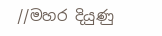//මහර දියුණු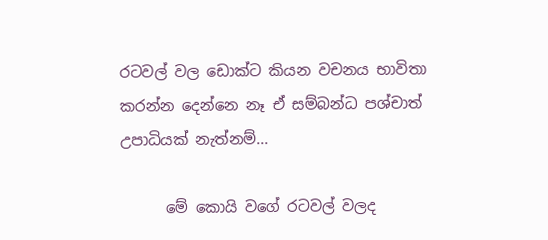රටවල් වල ඩොක්ට කියන වචනය භාවිතා කරන්න දෙන්නෙ නෑ ඒ සම්බන්ධ පශ්චාත් උපාධියක් නැත්නම්...

      මේ කොයි වගේ රටවල් වලද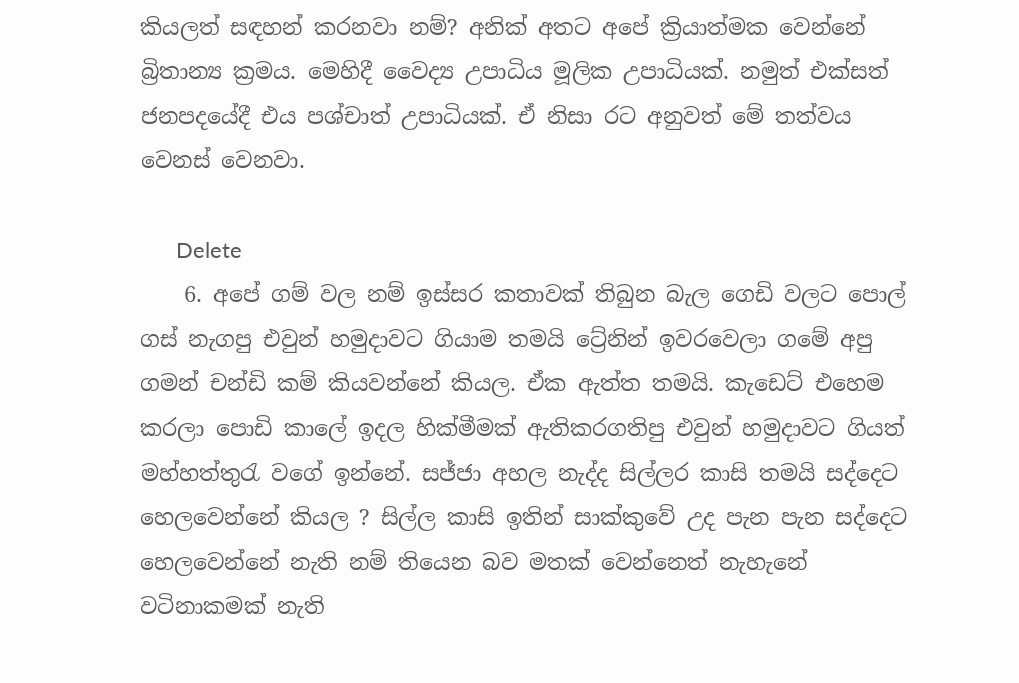කියලත් සඳහන් කරනවා නම්? අනික් අතට අපේ ක්‍රියාත්මක වෙන්නේ බ්‍රිතාන්‍ය ක්‍රමය. මෙහිදී වෛද්‍ය උපාධිය මූලික උපාධියක්. නමුත් එක්සත් ජනපදයේදී එය පශ්චාත් උපාධියක්. ඒ නිසා රට අනුවත් මේ තත්වය වෙනස් වෙනවා.

      Delete
    6. අපේ ගම් වල නම් ඉස්සර කතාවක් තිබුන බැල ගෙඩි වලට පොල් ගස් නැගපු එවුන් හමුදාවට ගියාම තමයි ට්‍රේනින් ඉවරවෙලා ගමේ අපු ගමන් චන්ඩි කම් කියවන්නේ කියල. ඒක ඇත්ත තමයි. කැඩෙට් එහෙම කරලා පොඩි කාලේ ඉදල හික්මීමක් ඇතිකරගතිපු එවුන් හමුදාවට ගියත් මහ්හත්තුරැ වගේ ඉන්නේ. සජ්ජා අහල නැද්ද සිල්ලර කාසි තමයි සද්දෙට හෙලවෙන්නේ කියල ? සිල්ල කාසි ඉතින් සාක්කුවේ උද පැන පැන සද්දෙට හෙලවෙන්නේ නැති නම් තියෙන බව මතක් වෙන්නෙත් නැහැනේ වටිනාකමක් නැති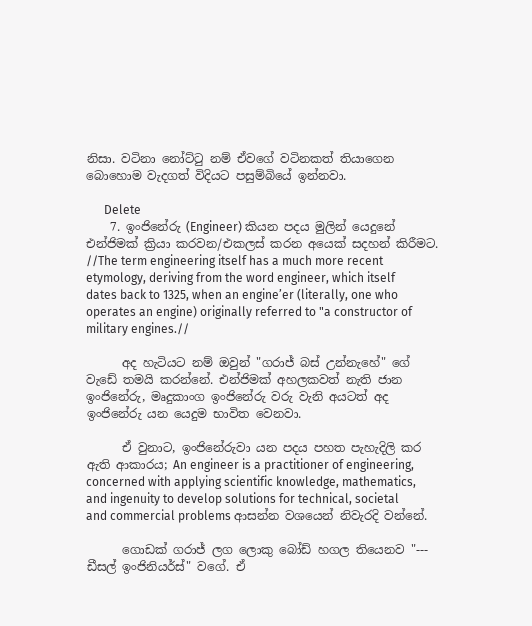නිසා. වටිනා නෝට්ටු නම් ඒවගේ වටිනකත් තියාගෙන බොහොම වැදගත් විදියට පසුම්බියේ ඉන්නවා.

      Delete
    7. ඉංජිනේරු (Engineer) කියන පදය මුලින් යෙදුනේ එන්ජිමක් ක්‍රියා කරවන/එකලස් කරන අයෙක් සදහන් කිරීමට. //The term engineering itself has a much more recent etymology, deriving from the word engineer, which itself dates back to 1325, when an engine’er (literally, one who operates an engine) originally referred to "a constructor of military engines.//

      අද හැටියට නම් ඔවුන් "ගරාජ් බස් උන්නැහේ" ගේ වැඩේ තමයි කරන්නේ. එන්ජිමක් අහලකවත් නැති ජාන ඉංජිනේරු, මෘදුකාංග ඉංජිනේරු වරු වැනි අයටත් අද ඉංජිනේරු යන යෙදුම භාවිත වෙනවා.

      ඒ වුනාට, ඉංජිනේරුවා යන පදය පහත පැහැදිලි කර ඇති ආකාරය; An engineer is a practitioner of engineering, concerned with applying scientific knowledge, mathematics, and ingenuity to develop solutions for technical, societal and commercial problems ආසන්න වශයෙන් නිවැරදි වන්නේ.

      ගොඩක් ගරාජ් ලග ලොකු බෝඩ් හගල තියෙනව "--- ඩීසල් ඉංජිනියර්ස්" වගේ. ඒ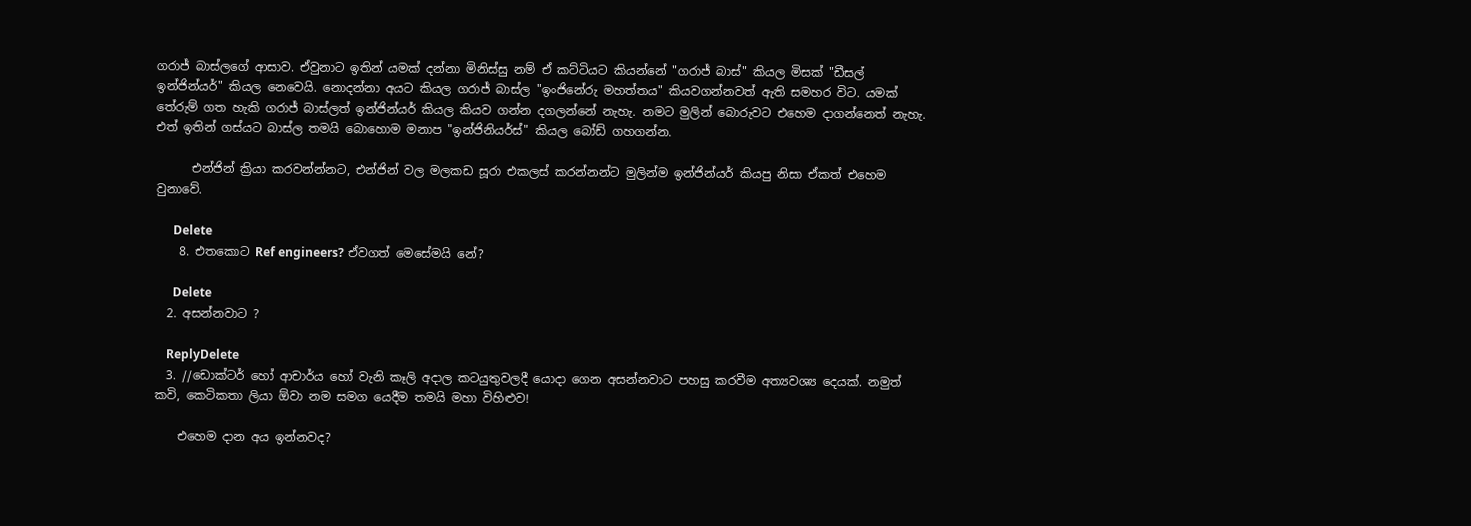ගරාජ් බාස්ලගේ ආසාව. ඒවුනාට ඉතින් යමක් දන්නා මිනිස්සු නම් ඒ කට්ටියට කියන්නේ "ගරාජ් බාස්" කියල මිසක් "ඩීසල් ඉන්ජින්යර්" කියල නෙවෙයි. නොදන්නා අයට කියල ගරාජ් බාස්ල "ඉංජිනේරු මහත්තය" කියවගන්නවත් ඇති සමහර විට. යමක් තේරුම් ගත හැකි ගරාජ් බාස්ලත් ඉන්ජින්යර් කියල කියව ගන්න දගලන්නේ නැහැ. නමට මුලින් බොරුවට එහෙම දාගන්නෙත් නැහැ. එත් ඉතින් ගස්යට බාස්ල තමයි බොහොම මනාප "ඉන්ජිනියර්ස්" කියල බෝඩ් ගහගන්න.

      එන්ජින් ක්‍රියා කරවන්න්නට, එන්ජින් වල මලකඩ සූරා එකලස් කරන්නන්ට මුලින්ම ඉන්ජින්යර් කියපු නිසා ඒකත් එහෙම වුනාවේ.

      Delete
    8. එතකොට Ref engineers? ඒවගත් මෙසේමයි නේ?

      Delete
  2. අසන්නවාට ?

    ReplyDelete
  3. //ඩොක්ටර් හෝ ආචාර්ය හෝ වැනි කෑලි අදාල කටයුතුවලදී යොදා ගෙන අසන්නවාට පහසු කරවීම අත්‍යවශ්‍ය දෙයක්. නමුත් කවි, කෙටිකතා ලියා ඕවා නම සමග යෙදීම තමයි මහා විහිළුව!

    එහෙම දාන අය ඉන්නවද?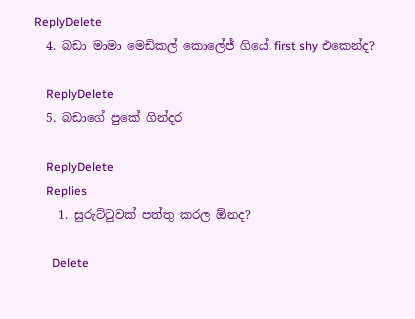ReplyDelete
  4. බඩා මාමා මෙඩිකල් කොලේජ් ගියේ first shy එකෙන්ද?

    ReplyDelete
  5. බඩාගේ පුකේ ගින්දර

    ReplyDelete
    Replies
    1. සුරුට්ටුවක් පත්තු කරල ඕනද?

      Delete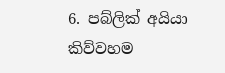6. පබ්ලික් අයියා කිව්වහම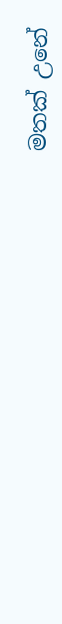මතක් උනේ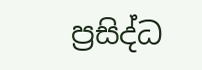ප්‍රසිද්ධ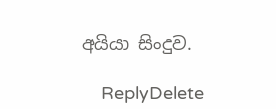අයියා සිංදුව.

    ReplyDelete